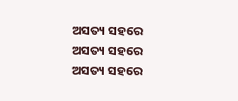ଅସତ୍ୟ ସହରେ
ଅସତ୍ୟ ସହରେ
ଅସତ୍ୟ ସହରେ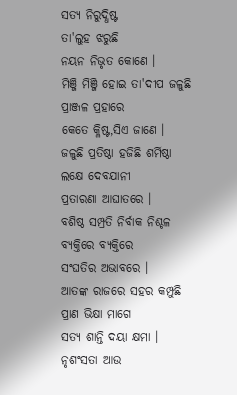ସତ୍ୟ ନିରୁଦ୍ଧିଷ୍ଟ
ତା'ଲୁହ ଝରୁଛି
ନୟନ ନିଭୃତ କୋଣେ ।
ମିଞ୍ଜି ମିଞ୍ଜି ହୋଇ ତା'ଦୀପ ଜଳୁଛି
ପ୍ରାଞ୍ଜଳ ପ୍ରହାରେ
କେତେ କ୍ଳିଷ୍ଟ,ସିଏ ଜାଣେ ।
ଜଳୁଛି ପ୍ରତିଷ୍ଠା ହଜିଛି ଶର୍ମିଷ୍ଠା
ଲକ୍ଷେ ଦେବଯାନୀ
ପ୍ରତାରଣା ଆଘାତରେ ।
ବଶିଷ୍ଠ ସମ୍ପ୍ରତି ନିର୍ବାକ ନିଶ୍ଚଳ
ବ୍ୟକ୍ତିରେ ବ୍ୟକ୍ତିରେ
ସଂଘତିର ଅଭାବରେ ।
ଆତଙ୍କ ରାଜରେ ସହର କମ୍ପୁଛି
ପ୍ରାଣ ଭିକ୍ଷା ମାଗେ
ସତ୍ୟ ଶାନ୍ତି ଦୟା କ୍ଷମା ।
ନୃଶଂସତା ଆଉ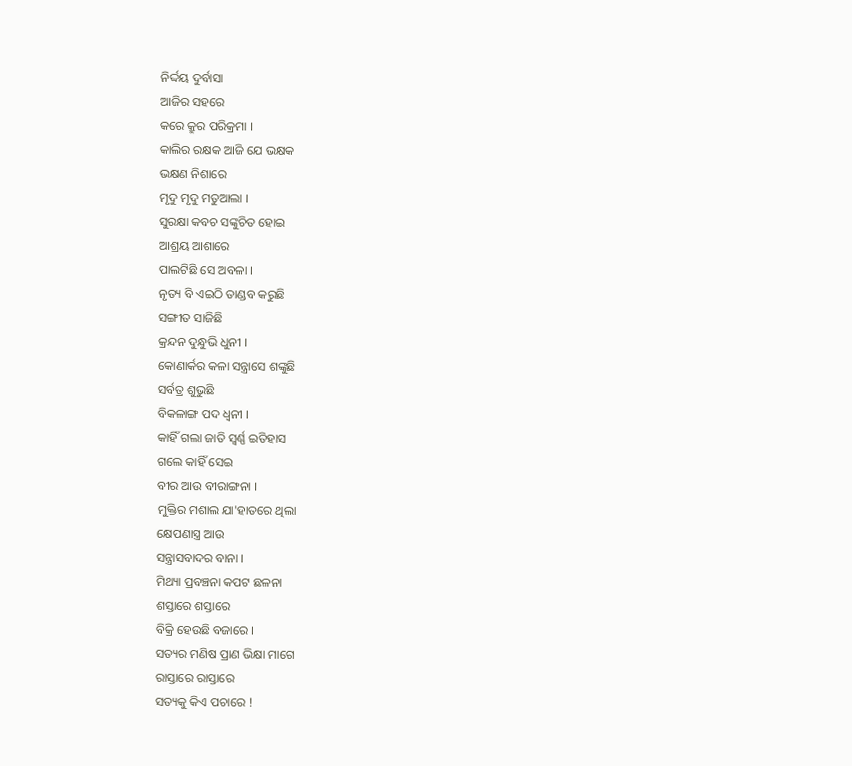ନିର୍ଦ୍ଦୟ ଦୁର୍ବାସା
ଆଜିର ସହରେ
କରେ କ୍ରୁର ପରିକ୍ରମା ।
କାଲିର ରକ୍ଷକ ଆଜି ଯେ ଭକ୍ଷକ
ଭକ୍ଷଣ ନିଶାରେ
ମୃଦୁ ମୃଦୁ ମତୁଆଲା ।
ସୁରକ୍ଷା କବଚ ସଙ୍କୁଚିତ ହୋଇ
ଆଶ୍ରୟ ଆଶାରେ
ପାଲଟିଛି ସେ ଅବଳା ।
ନୃତ୍ୟ ବି ଏଇଠି ତାଣ୍ଡବ କରୁଛି
ସଙ୍ଗୀତ ସାଜିଛି
କ୍ରନ୍ଦନ ଦୁନ୍ଧୁଭି ଧୁନୀ ।
କୋଣାର୍କର କଳା ସନ୍ତ୍ରାସେ ଶଙ୍କୁଛି
ସର୍ବତ୍ର ଶୁଭୁଛି
ବିକଳାଙ୍ଗ ପଦ ଧ୍ୱନୀ ।
କାହିଁ ଗଲା ଜାତି ସ୍ବର୍ଣ୍ଣ ଇତିହାସ
ଗଲେ କାହିଁ ସେଇ
ବୀର ଆଉ ବୀରାଙ୍ଗନା ।
ମୁକ୍ତିର ମଶାଲ ଯା'ହାତରେ ଥିଲା
କ୍ଷେପଣାସ୍ତ୍ର ଆଉ
ସନ୍ତ୍ରାସବାଦର ବାନା ।
ମିଥ୍ୟା ପ୍ରବଞ୍ଚନା କପଟ ଛଳନା
ଶସ୍ତାରେ ଶସ୍ତାରେ
ବିକ୍ରି ହେଉଛି ବଜାରେ ।
ସତ୍ୟର ମଣିଷ ପ୍ରାଣ ଭିକ୍ଷା ମାଗେ
ରାସ୍ତାରେ ରାସ୍ତାରେ
ସତ୍ୟକୁ କିଏ ପଚାରେ !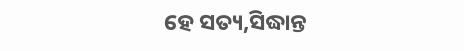ହେ ସତ୍ୟ,ସିଦ୍ଧାନ୍ତ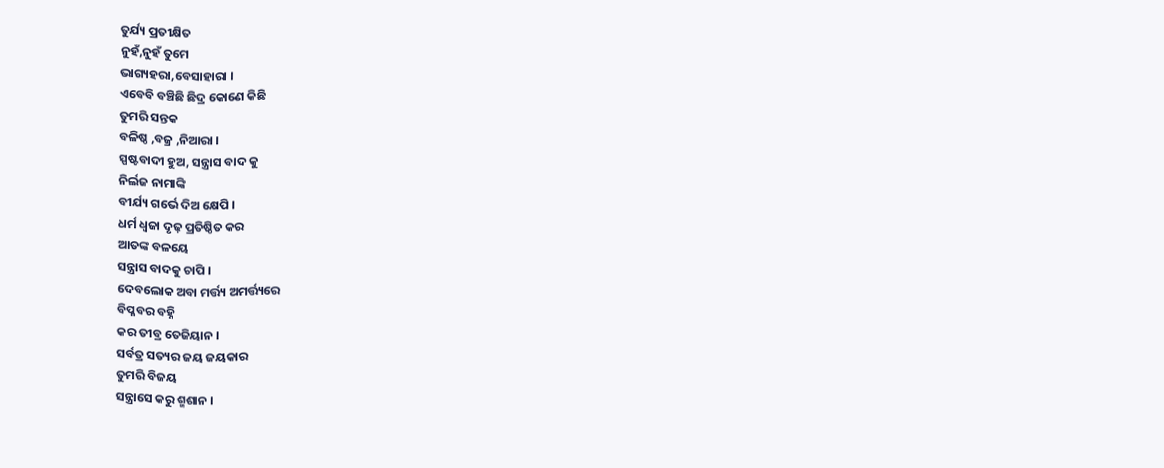ତୁର୍ଯ୍ୟ ପ୍ରତୀକ୍ଷିତ
ନୁହଁ,ନୁହଁ ତୁମେ
ଭାଗ୍ୟହରା,ବେସାହାରା ।
ଏବେବି ବଞ୍ଚିଛି ଛିଦ୍ର କୋଣେ କିଛି
ତୁମରି ସନ୍ତକ
ବଳିଷ୍ଠ ,ବଜ୍ର ,ନିଆରା ।
ସ୍ପଷ୍ଟବାଦୀ ହୁଅ, ସନ୍ତ୍ରାସ ବାଦ କୁ
ନିର୍ଲଜ ନାମାଙ୍କି
ବୀର୍ଯ୍ୟ ଗର୍ଭେ ଦିଅ କ୍ଷେପି ।
ଧର୍ମ ଧ୍ବଜା ଦୃଢ଼ ପ୍ରତିଷ୍ଠିତ କର
ଆତଙ୍କ ବଳୟେ
ସନ୍ତ୍ରାସ ବାଦକୁ ଚାପି ।
ଦେବଲୋକ ଅବା ମର୍ତ୍ତ୍ୟ ଅମର୍ତ୍ତ୍ୟରେ
ବିପ୍ଳବର ବହ୍ନି
କର ତୀବ୍ର ତେଜିୟାନ ।
ସର୍ବତ୍ର ସତ୍ୟର ଜୟ ଜୟକାର
ତୁମରି ବିଜୟ
ସନ୍ତ୍ରାସେ କରୁ ଶ୍ମଶାନ ।